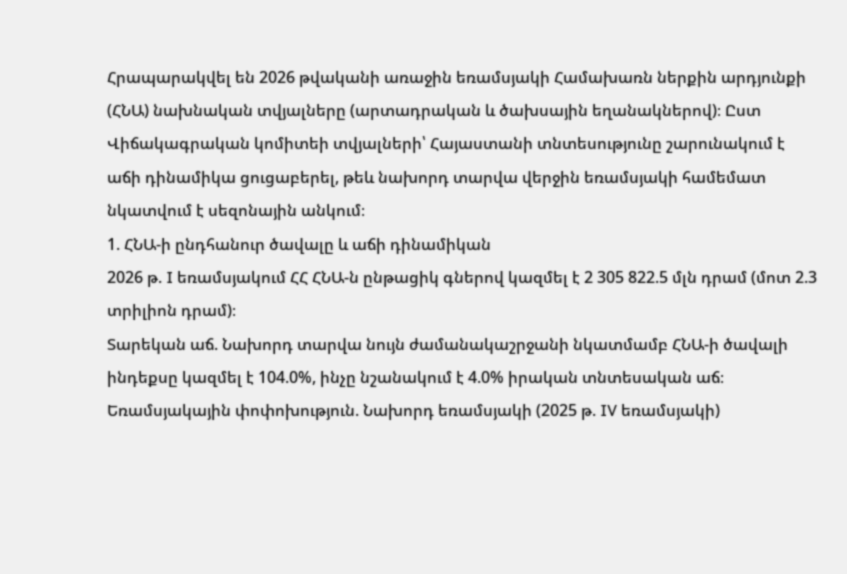Հրապարակվել են 2026 թվականի առաջին եռամսյակի Համախառն ներքին արդյունքի (ՀՆԱ) նախնական տվյալները (արտադրական և ծախսային եղանակներով)։ Ըստ Վիճակագրական կոմիտեի տվյալների՝ Հայաստանի տնտեսությունը շարունակում է աճի դինամիկա ցուցաբերել, թեև նախորդ տարվա վերջին եռամսյակի համեմատ նկատվում է սեզոնային անկում։
1. ՀՆԱ-ի ընդհանուր ծավալը և աճի դինամիկան
2026 թ. I եռամսյակում ՀՀ ՀՆԱ-ն ընթացիկ գներով կազմել է 2 305 822.5 մլն դրամ (մոտ 2.3 տրիլիոն դրամ)։
Տարեկան աճ. Նախորդ տարվա նույն ժամանակաշրջանի նկատմամբ ՀՆԱ-ի ծավալի ինդեքսը կազմել է 104.0%, ինչը նշանակում է 4.0% իրական տնտեսական աճ։
Եռամսյակային փոփոխություն. Նախորդ եռամսյակի (2025 թ. IV եռամսյակի)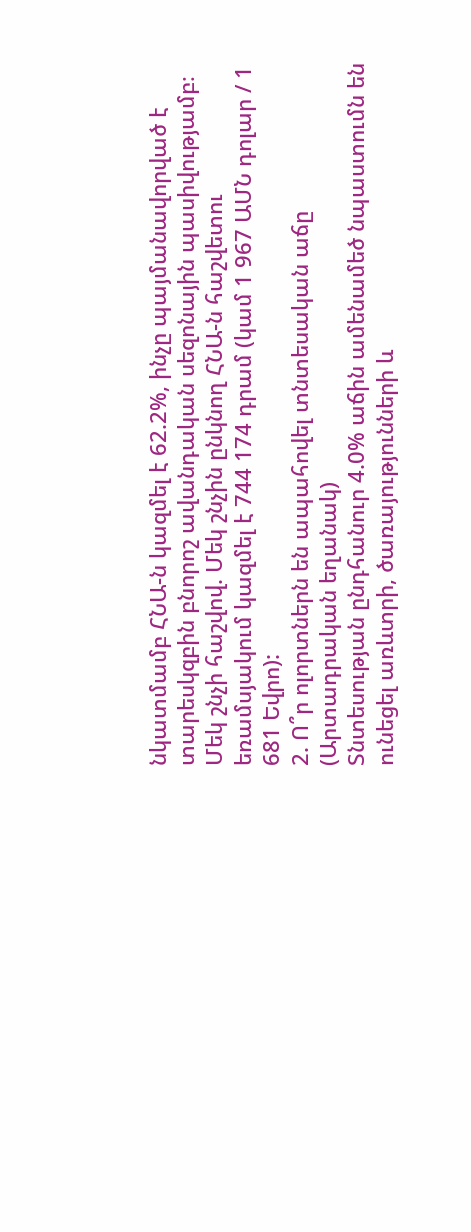նկատմամբ ՀՆԱ-ն կազմել է 62.2%, ինչը պայմանավորված է տարեսկզբին բնորոշ ավանդական սեզոնային պասիվությամբ։
Մեկ շնչի հաշվով. Մեկ շնչին ընկնող ՀՆԱ-ն հաշվետու եռամսյակում կազմել է 744 174 դրամ (կամ 1 967 ԱՄՆ դոլար / 1 681 Եվրո):
2. Ո՞ր ոլորտներն են ապահովել տնտեսական աճը (Արտադրական եղանակ)
Տնտեսության ընդհանուր 4.0% աճին ամենամեծ նպաստումն են ունեցել առևտրի, ծառայությունների և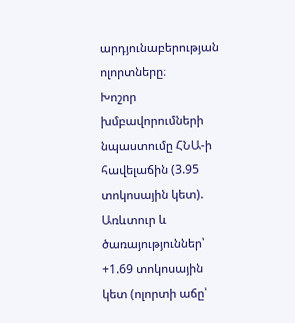արդյունաբերության ոլորտները։
Խոշոր խմբավորումների նպաստումը ՀՆԱ-ի հավելաճին (3.95 տոկոսային կետ).
Առևտուր և ծառայություններ՝ +1.69 տոկոսային կետ (ոլորտի աճը՝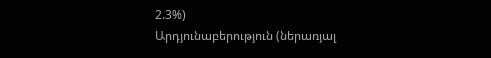2.3%)
Արդյունաբերություն (ներառյալ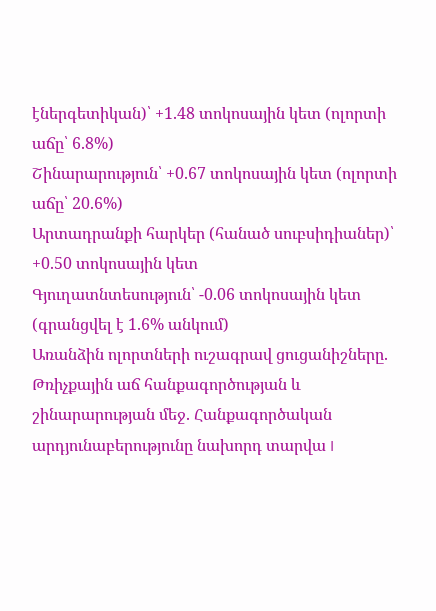էներգետիկան)՝ +1.48 տոկոսային կետ (ոլորտի աճը՝ 6.8%)
Շինարարություն՝ +0.67 տոկոսային կետ (ոլորտի աճը՝ 20.6%)
Արտադրանքի հարկեր (հանած սուբսիդիաներ)՝ +0.50 տոկոսային կետ
Գյուղատնտեսություն՝ -0.06 տոկոսային կետ (գրանցվել է 1.6% անկում)
Առանձին ոլորտների ուշագրավ ցուցանիշները.
Թռիչքային աճ հանքագործության և շինարարության մեջ. Հանքագործական արդյունաբերությունը նախորդ տարվա I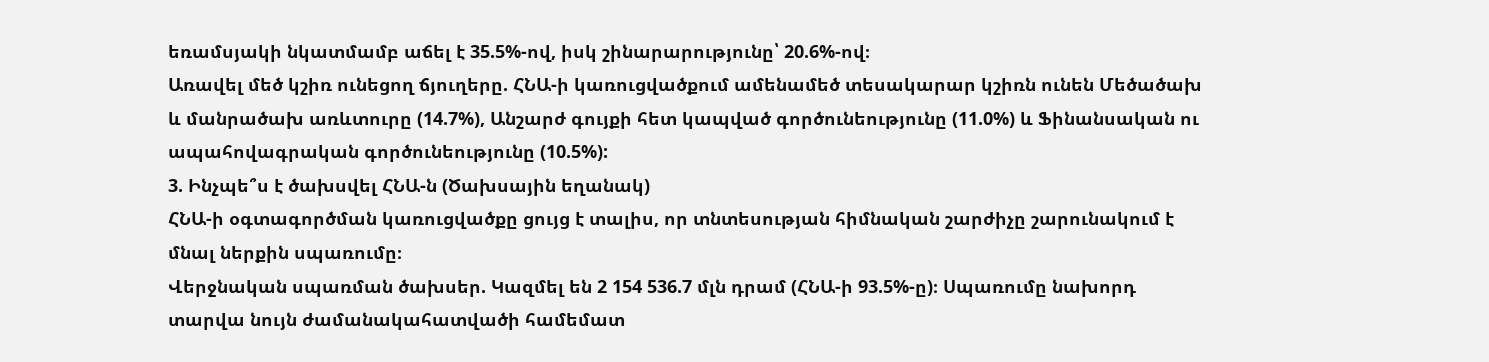եռամսյակի նկատմամբ աճել է 35.5%-ով, իսկ շինարարությունը՝ 20.6%-ով։
Առավել մեծ կշիռ ունեցող ճյուղերը. ՀՆԱ-ի կառուցվածքում ամենամեծ տեսակարար կշիռն ունեն Մեծածախ և մանրածախ առևտուրը (14.7%), Անշարժ գույքի հետ կապված գործունեությունը (11.0%) և Ֆինանսական ու ապահովագրական գործունեությունը (10.5%):
3. Ինչպե՞ս է ծախսվել ՀՆԱ-ն (Ծախսային եղանակ)
ՀՆԱ-ի օգտագործման կառուցվածքը ցույց է տալիս, որ տնտեսության հիմնական շարժիչը շարունակում է մնալ ներքին սպառումը։
Վերջնական սպառման ծախսեր. Կազմել են 2 154 536.7 մլն դրամ (ՀՆԱ-ի 93.5%-ը)։ Սպառումը նախորդ տարվա նույն ժամանակահատվածի համեմատ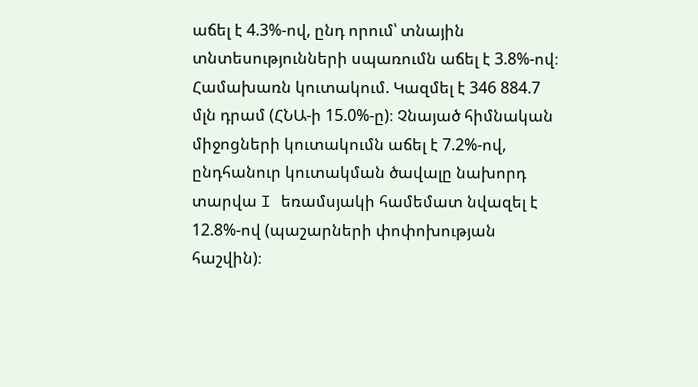աճել է 4.3%-ով, ընդ որում՝ տնային տնտեսությունների սպառումն աճել է 3.8%-ով։
Համախառն կուտակում. Կազմել է 346 884.7 մլն դրամ (ՀՆԱ-ի 15.0%-ը)։ Չնայած հիմնական միջոցների կուտակումն աճել է 7.2%-ով, ընդհանուր կուտակման ծավալը նախորդ տարվա I եռամսյակի համեմատ նվազել է 12.8%-ով (պաշարների փոփոխության հաշվին)։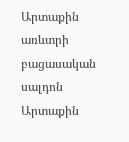Արտաքին առևտրի բացասական սալդոն
Արտաքին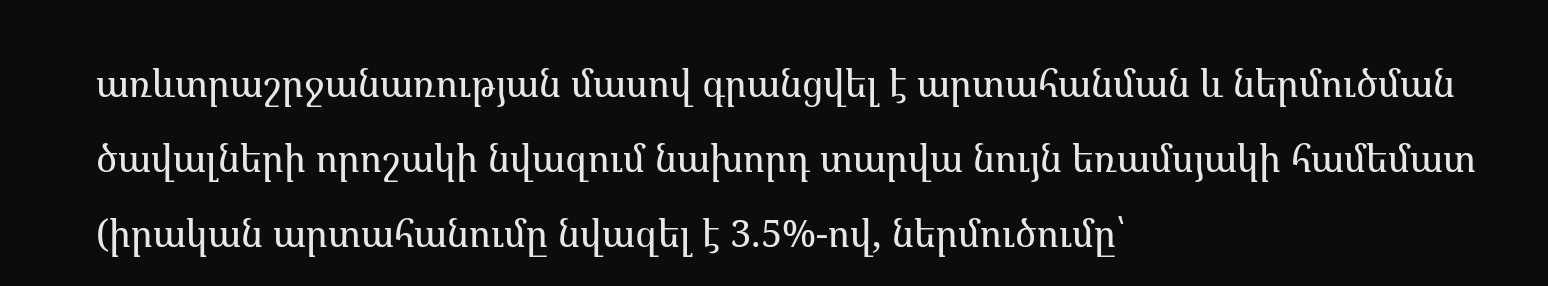առևտրաշրջանառության մասով գրանցվել է արտահանման և ներմուծման ծավալների որոշակի նվազում նախորդ տարվա նույն եռամսյակի համեմատ (իրական արտահանումը նվազել է 3.5%-ով, ներմուծումը՝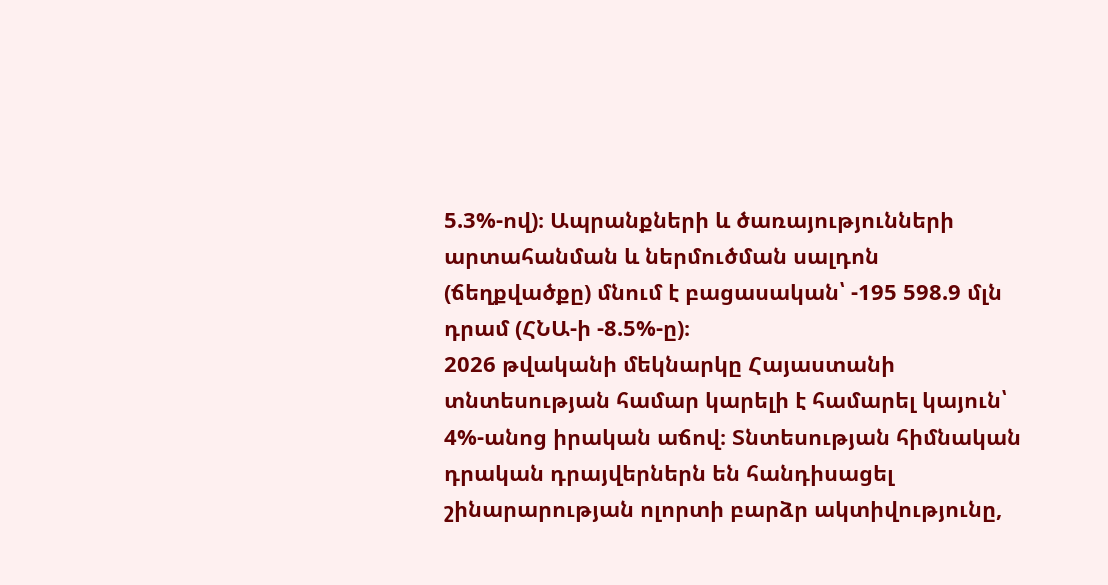5.3%-ով)։ Ապրանքների և ծառայությունների արտահանման և ներմուծման սալդոն (ճեղքվածքը) մնում է բացասական՝ -195 598.9 մլն դրամ (ՀՆԱ-ի -8.5%-ը)։
2026 թվականի մեկնարկը Հայաստանի տնտեսության համար կարելի է համարել կայուն՝ 4%-անոց իրական աճով։ Տնտեսության հիմնական դրական դրայվերներն են հանդիսացել շինարարության ոլորտի բարձր ակտիվությունը,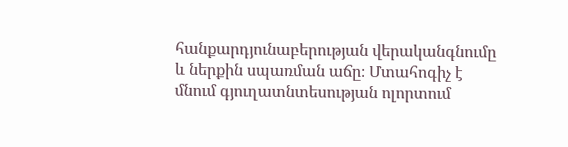հանքարդյունաբերության վերականգնումը և ներքին սպառման աճը։ Մտահոգիչ է մնում գյուղատնտեսության ոլորտում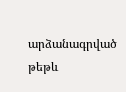արձանագրված թեթև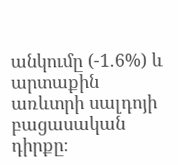անկումը (-1.6%) և արտաքին առևտրի սալդոյի բացասական դիրքը։